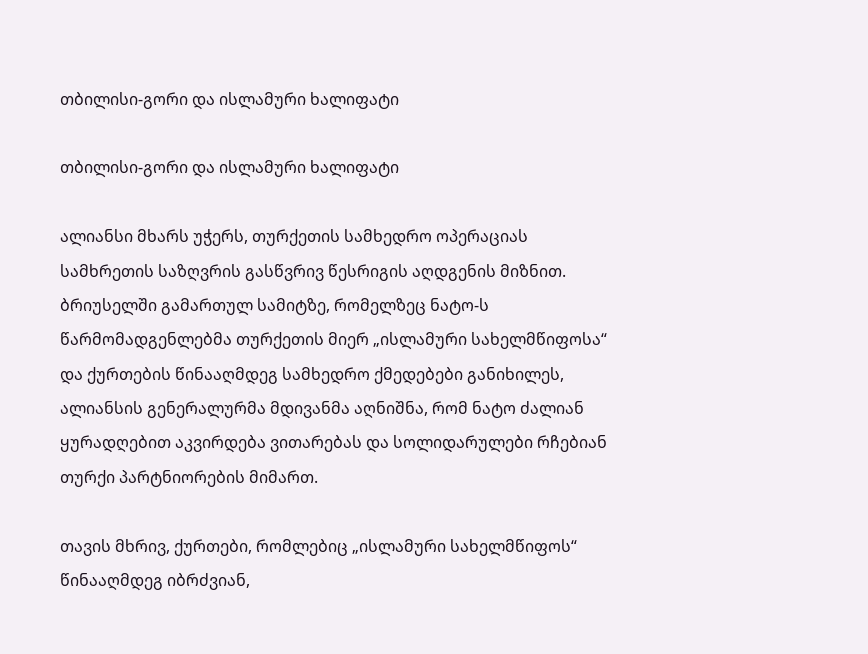თბილისი-გორი და ისლამური ხალიფატი

თბილისი-გორი და ისლამური ხალიფატი

ალიანსი მხარს უჭერს, თურქეთის სამხედრო ოპერაციას სამხრეთის საზღვრის გასწვრივ წესრიგის აღდგენის მიზნით. ბრიუსელში გამართულ სამიტზე, რომელზეც ნატო-ს წარმომადგენლებმა თურქეთის მიერ „ისლამური სახელმწიფოსა“ და ქურთების წინააღმდეგ სამხედრო ქმედებები განიხილეს, ალიანსის გენერალურმა მდივანმა აღნიშნა, რომ ნატო ძალიან ყურადღებით აკვირდება ვითარებას და სოლიდარულები რჩებიან თურქი პარტნიორების მიმართ.

თავის მხრივ, ქურთები, რომლებიც „ისლამური სახელმწიფოს“ წინააღმდეგ იბრძვიან,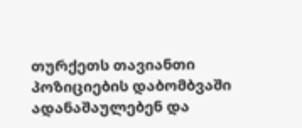თურქეთს თავიანთი პოზიციების დაბომბვაში ადანაშაულებენ და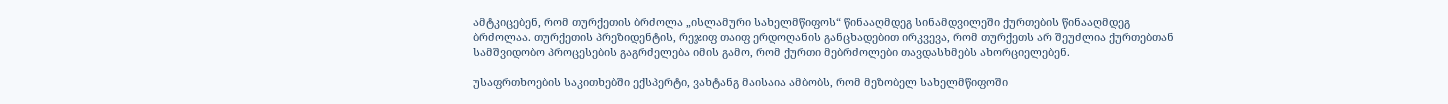ამტკიცებენ, რომ თურქეთის ბრძოლა „ისლამური სახელმწიფოს“ წინააღმდეგ სინამდვილეში ქურთების წინააღმდეგ ბრძოლაა. თურქეთის პრეზიდენტის, რეჯიფ თაიფ ერდოღანის განცხადებით ირკვევა, რომ თურქეთს არ შეუძლია ქურთებთან სამშვიდობო პროცესების გაგრძელება იმის გამო, რომ ქურთი მებრძოლები თავდასხმებს ახორციელებენ.

უსაფრთხოების საკითხებში ექსპერტი, ვახტანგ მაისაია ამბობს, რომ მეზობელ სახელმწიფოში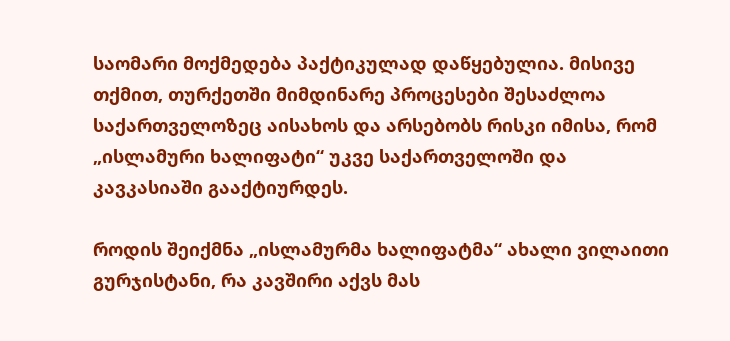საომარი მოქმედება პაქტიკულად დაწყებულია. მისივე თქმით, თურქეთში მიმდინარე პროცესები შესაძლოა საქართველოზეც აისახოს და არსებობს რისკი იმისა, რომ „ისლამური ხალიფატი“ უკვე საქართველოში და კავკასიაში გააქტიურდეს.

როდის შეიქმნა „ისლამურმა ხალიფატმა“ ახალი ვილაითი გურჯისტანი, რა კავშირი აქვს მას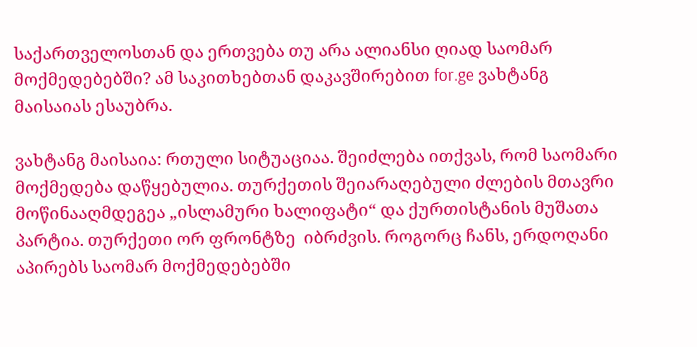საქართველოსთან და ერთვება თუ არა ალიანსი ღიად საომარ მოქმედებებში? ამ საკითხებთან დაკავშირებით for.ge ვახტანგ მაისაიას ესაუბრა.

ვახტანგ მაისაია: რთული სიტუაციაა. შეიძლება ითქვას, რომ საომარი მოქმედება დაწყებულია. თურქეთის შეიარაღებული ძლების მთავრი მოწინააღმდეგეა „ისლამური ხალიფატი“ და ქურთისტანის მუშათა პარტია. თურქეთი ორ ფრონტზე  იბრძვის. როგორც ჩანს, ერდოღანი აპირებს საომარ მოქმედებებში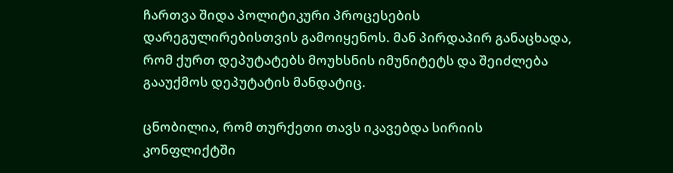ჩართვა შიდა პოლიტიკური პროცესების დარეგულირებისთვის გამოიყენოს. მან პირდაპირ განაცხადა, რომ ქურთ დეპუტატებს მოუხსნის იმუნიტეტს და შეიძლება გააუქმოს დეპუტატის მანდატიც.

ცნობილია, რომ თურქეთი თავს იკავებდა სირიის კონფლიქტში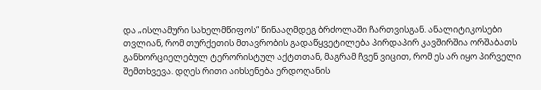და „ისლამური სახელმწიფოს“ წინააღმდეგ ბრძოლაში ჩართვისგან. ანალიტიკოსები თვლიან, რომ თურქეთის მთავრობის გადაწყვეტილება პირდაპირ კავშირშია ორშაბათს განხორციელებულ ტერორისტულ აქტთთან, მაგრამ ჩვენ ვიცით, რომ ეს არ იყო პირველი შემთხვევა. დღეს რითი აიხსენება ერდოღანის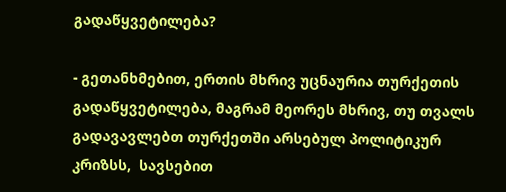გადაწყვეტილება?

- გეთანხმებით, ერთის მხრივ უცნაურია თურქეთის გადაწყვეტილება, მაგრამ მეორეს მხრივ, თუ თვალს გადავავლებთ თურქეთში არსებულ პოლიტიკურ კრიზსს,  სავსებით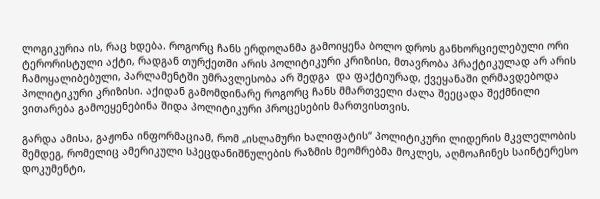ლოგიკურია ის, რაც ხდება. როგორც ჩანს ერდოღანმა გამოიყენა ბოლო დროს განხორციელებული ორი ტერორისტული აქტი, რადგან თურქეთში არის პოლიტიკური კრიზისი, მთავრობა პრაქტიკულად არ არის ჩამოყალიბებული, პარლამენტში უმრავლესობა არ შედგა  და ფაქტიურად, ქვეყანაში ღრმავდებოდა პოლიტიკური კრიზისი. აქიდან გამომდინარე როგორც ჩანს მმართველი ძალა შეეცადა შექმნილი ვითარება გამოეყენებინა შიდა პოლიტიკური პროცესების მართვისთვის.

გარდა ამისა, გაჟონა ინფორმაციამ, რომ „ისლამური ხალიფატის“ პოლიტიკური ლიდერის მკვლელობის შემდეგ, რომელიც ამერიკული სპეცდანიშნულების რაზმის მეომრებმა მოკლეს, აღმოაჩინეს საინტერესო დოკუმენტი,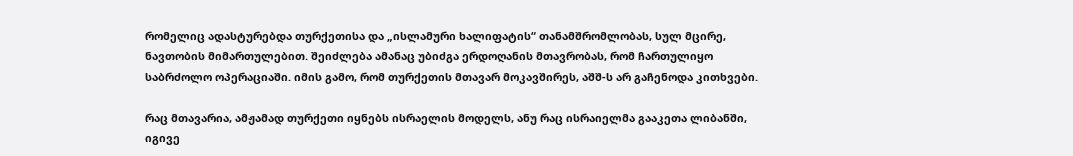რომელიც ადასტურებდა თურქეთისა და „ისლამური ხალიფატის“ თანამშრომლობას, სულ მცირე, ნავთობის მიმართულებით. შეიძლება ამანაც უბიძგა ერდოღანის მთავრობას, რომ ჩართულიყო საბრძოლო ოპერაციაში. იმის გამო, რომ თურქეთის მთავარ მოკავშირეს, აშშ-ს არ გაჩენოდა კითხვები.

რაც მთავარია, ამჟამად თურქეთი იყნებს ისრაელის მოდელს, ანუ რაც ისრაიელმა გააკეთა ლიბანში, იგივე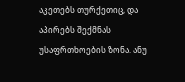აკეთებს თურქეთიც, და აპირებს შექმნას უსაფრთხოების ზონა. ანუ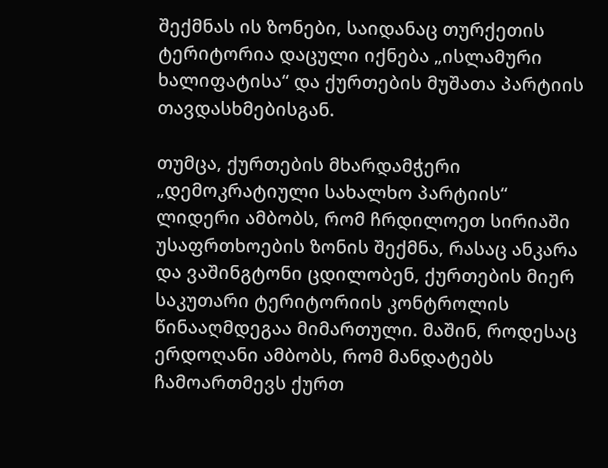შექმნას ის ზონები, საიდანაც თურქეთის ტერიტორია დაცული იქნება „ისლამური ხალიფატისა“ და ქურთების მუშათა პარტიის თავდასხმებისგან.

თუმცა, ქურთების მხარდამჭერი „დემოკრატიული სახალხო პარტიის“ ლიდერი ამბობს, რომ ჩრდილოეთ სირიაში უსაფრთხოების ზონის შექმნა, რასაც ანკარა და ვაშინგტონი ცდილობენ, ქურთების მიერ საკუთარი ტერიტორიის კონტროლის წინააღმდეგაა მიმართული. მაშინ, როდესაც ერდოღანი ამბობს, რომ მანდატებს ჩამოართმევს ქურთ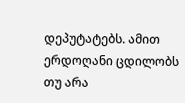დეპუტატებს. ამით ერდოღანი ცდილობს თუ არა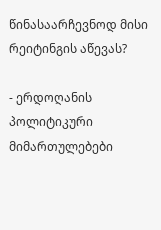წინასაარჩევნოდ მისი რეიტინგის აწევას?

- ერდოღანის პოლიტიკური მიმართულებები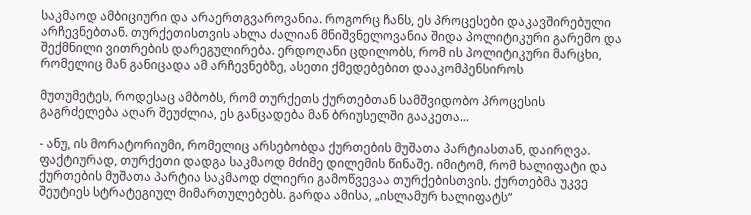საკმაოდ ამბიციური და არაერთგვაროვანია. როგორც ჩანს, ეს პროცესები დაკავშირებული არჩევნებთან. თურქეთისთვის ახლა ძალიან მნიშვნელოვანია შიდა პოლიტიკური გარემო და შექმნილი ვითრების დარეგულირება. ერდოღანი ცდილობს, რომ ის პოლიტიკური მარცხი, რომელიც მან განიცადა ამ არჩევნებზე, ასეთი ქმედებებით დააკომპენსიროს

მუთუმეტეს, როდესაც ამბობს, რომ თურქეთს ქურთებთან სამშვიდობო პროცესის გაგრძელება აღარ შეუძლია, ეს განცადება მან ბრიუსელში გააკეთა...

- ანუ, ის მორატორიუმი, რომელიც არსებობდა ქურთების მუშათა პარტიასთან, დაირღვა. ფაქტიურად, თურქეთი დადგა საკმაოდ მძიმე დილემის წინაშე. იმიტომ, რომ ხალიფატი და ქურთების მუშათა პარტია საკმაოდ ძლიერი გამოწვევაა თურქებისთვის. ქურთებმა უკვე შეუტიეს სტრატეგიულ მიმართულებებს. გარდა ამისა, „ისლამურ ხალიფატს“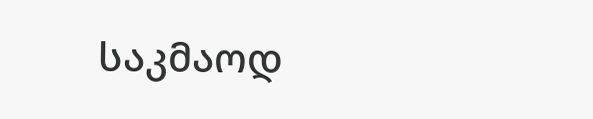საკმაოდ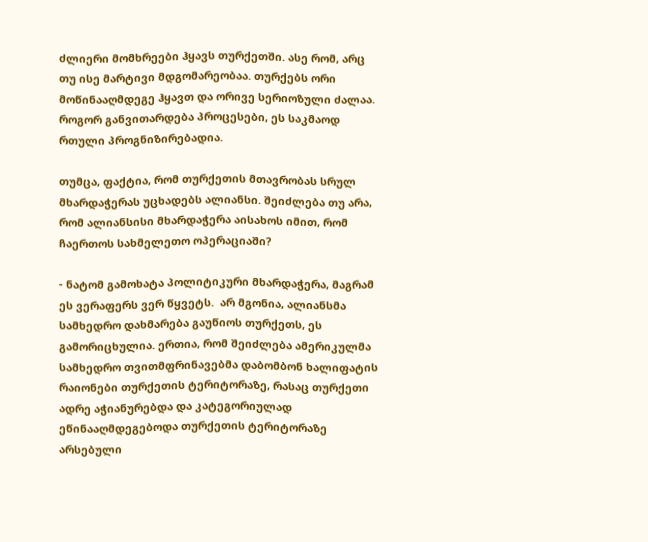ძლიერი მომხრეები ჰყავს თურქეთში. ასე რომ, არც თუ ისე მარტივი მდგომარეობაა. თურქებს ორი მოწინააღმდეგე ჰყავთ და ორივე სერიოზული ძალაა. როგორ განვითარდება პროცესები, ეს საკმაოდ რთული პროგნიზირებადია.

თუმცა, ფაქტია, რომ თურქეთის მთავრობას სრულ მხარდაჭერას უცხადებს ალიანსი. შეიძლება თუ არა, რომ ალიანსისი მხარდაჭერა აისახოს იმით, რომ ჩაერთოს სახმელეთო ოპერაციაში?

- ნატომ გამოხატა პოლიტიკური მხარდაჭერა, მაგრამ ეს ვერაფერს ვერ წყვეტს.  არ მგონია, ალიანსმა სამხედრო დახმარება გაუწიოს თურქეთს, ეს გამორიცხულია. ერთია, რომ შეიძლება ამერიკულმა სამხედრო თვითმფრინავებმა დაბომბონ ხალიფატის რაიონები თურქეთის ტერიტორაზე, რასაც თურქეთი ადრე აჭიანურებდა და კატეგორიულად ეწინააღმდეგებოდა თურქეთის ტერიტორაზე არსებული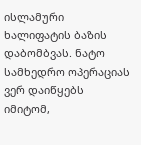ისლამური ხალიფატის ბაზის დაბომბვას. ნატო სამხედრო ოპერაციას ვერ დაიწყებს იმიტომ,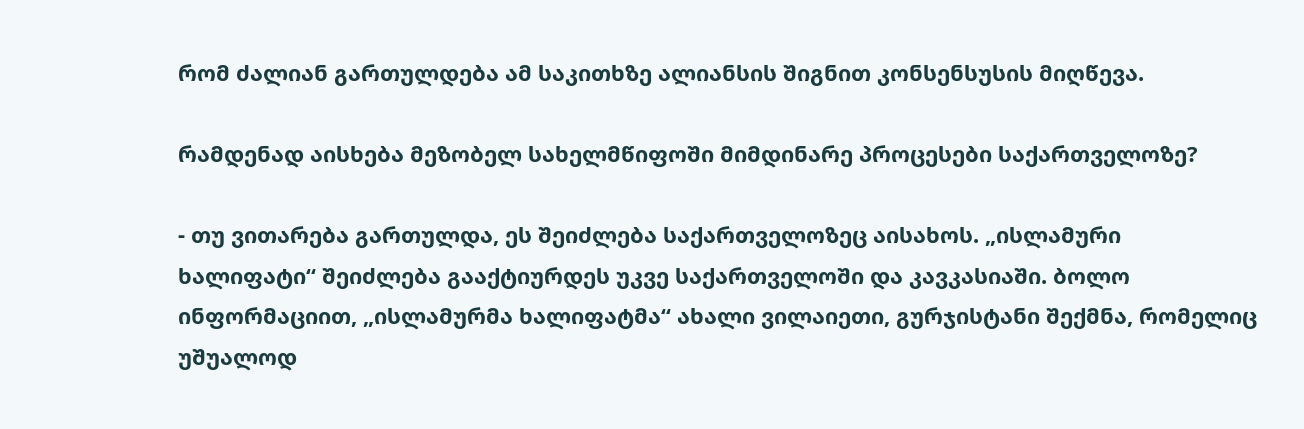რომ ძალიან გართულდება ამ საკითხზე ალიანსის შიგნით კონსენსუსის მიღწევა.

რამდენად აისხება მეზობელ სახელმწიფოში მიმდინარე პროცესები საქართველოზე?

- თუ ვითარება გართულდა, ეს შეიძლება საქართველოზეც აისახოს. „ისლამური ხალიფატი“ შეიძლება გააქტიურდეს უკვე საქართველოში და კავკასიაში. ბოლო ინფორმაციით, „ისლამურმა ხალიფატმა“ ახალი ვილაიეთი, გურჯისტანი შექმნა, რომელიც უშუალოდ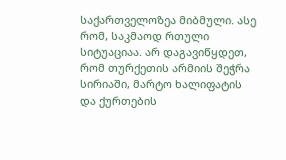საქართველოზეა მიბმული. ასე რომ, საკმაოდ რთული სიტუაციაა. არ დაგავიწყდეთ, რომ თურქეთის არმიის შეჭრა სირიაში, მარტო ხალიფატის და ქურთების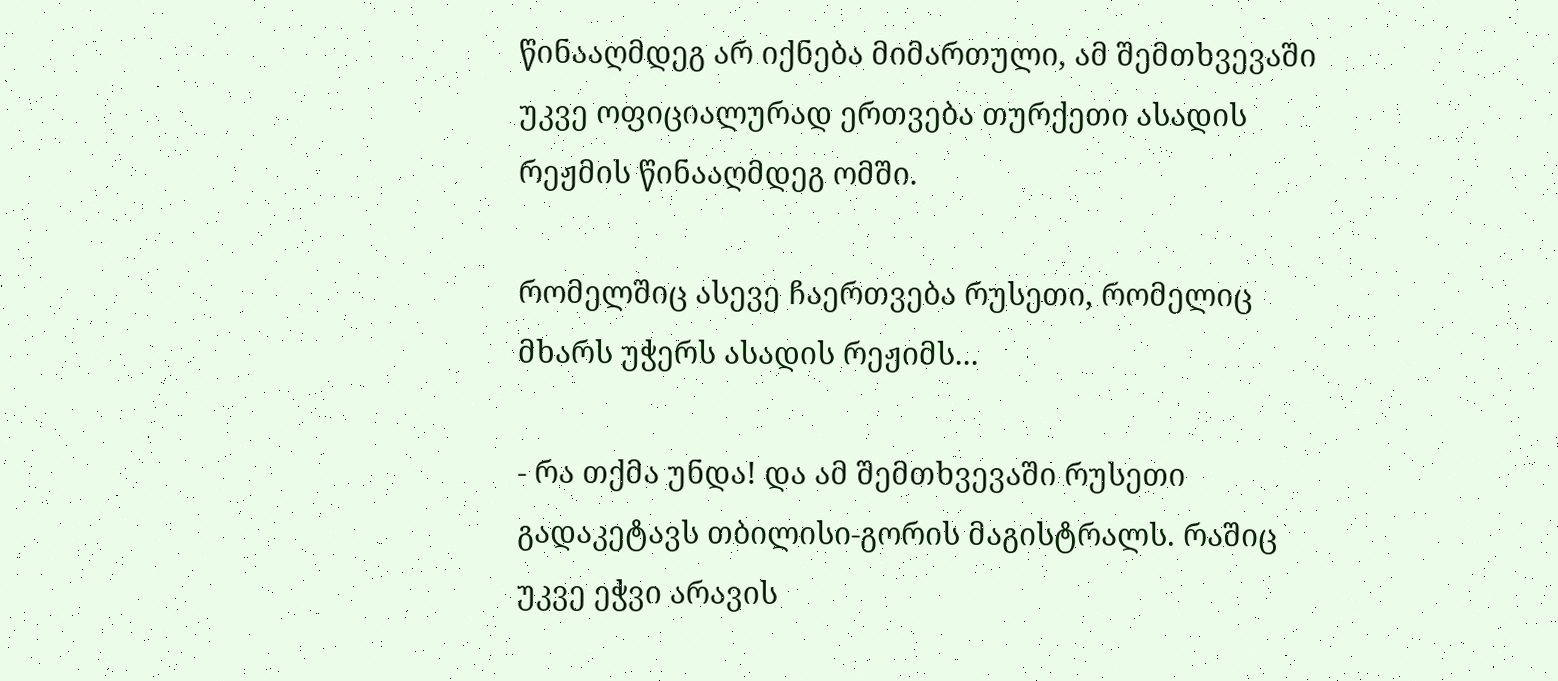წინააღმდეგ არ იქნება მიმართული, ამ შემთხვევაში უკვე ოფიციალურად ერთვება თურქეთი ასადის რეჟმის წინააღმდეგ ომში.

რომელშიც ასევე ჩაერთვება რუსეთი, რომელიც მხარს უჭერს ასადის რეჟიმს...

- რა თქმა უნდა! და ამ შემთხვევაში რუსეთი გადაკეტავს თბილისი-გორის მაგისტრალს. რაშიც უკვე ეჭვი არავის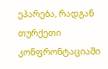ეპარება, რადგან თურქეთი კონფრონტაციაში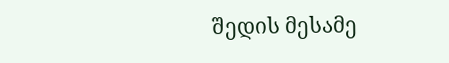შედის მესამე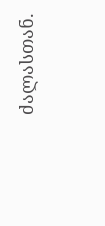ძალასთან.